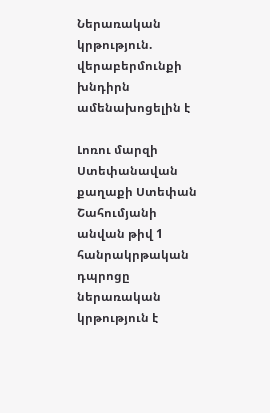Ներառական կրթություն. վերաբերմունքի խնդիրն ամենախոցելին է

Լոռու մարզի Ստեփանավան քաղաքի Ստեփան Շահումյանի անվան թիվ 1 հանրակրթական դպրոցը ներառական կրթություն է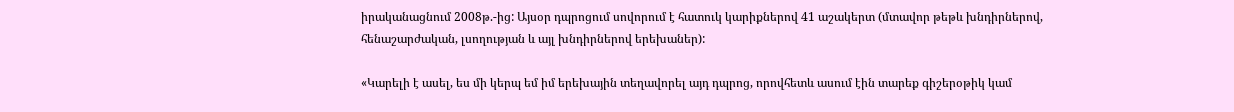իրականացնում 2008թ.-ից: Այսօր դպրոցում սովորում է հատուկ կարիքներով 41 աշակերտ (մտավոր թեթև խնդիրներով, հենաշարժական, լսողության և այլ խնդիրներով երեխաներ):

«Կարելի է ասել, ես մի կերպ եմ իմ երեխային տեղավորել այդ դպրոց, որովհետև ասում էին տարեք գիշերօթիկ կամ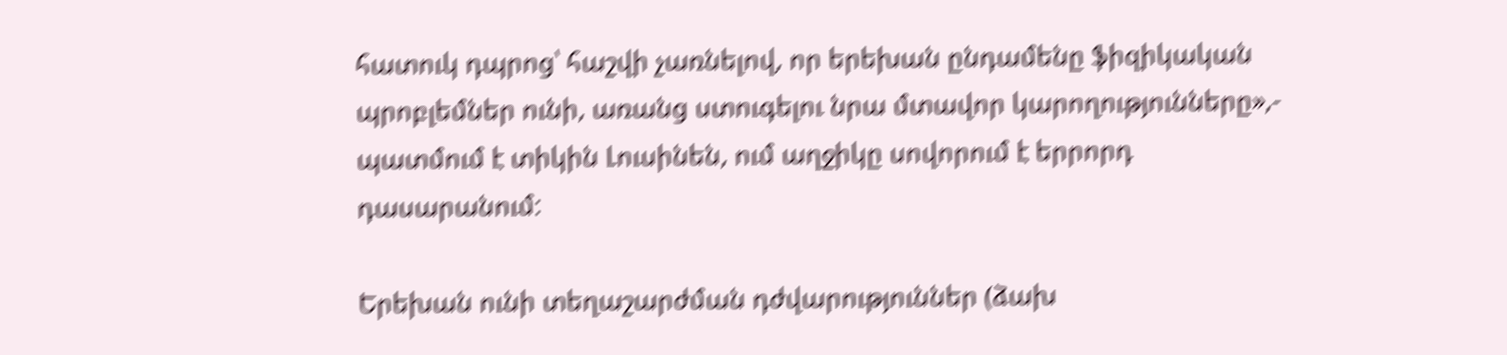հատուկ դպրոց՝ հաշվի չառնելով, որ երեխան ընդամենը ֆիզիկական պրոբլեմներ ունի, առանց ստուգելու նրա մտավոր կարողությունները»,- պատմում է տիկին Լուսինեն, ում աղջիկը սովորում է երրորդ դասարանում:

Երեխան ունի տեղաշարժման դժվարություններ (ձախ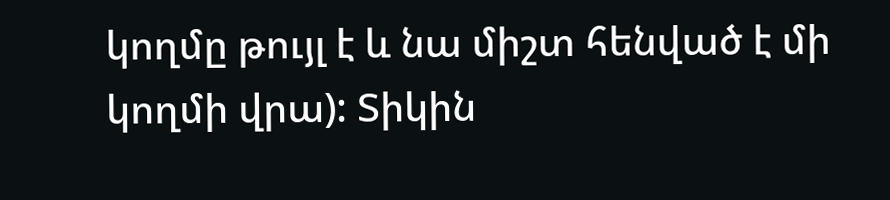կողմը թույլ է և նա միշտ հենված է մի կողմի վրա): Տիկին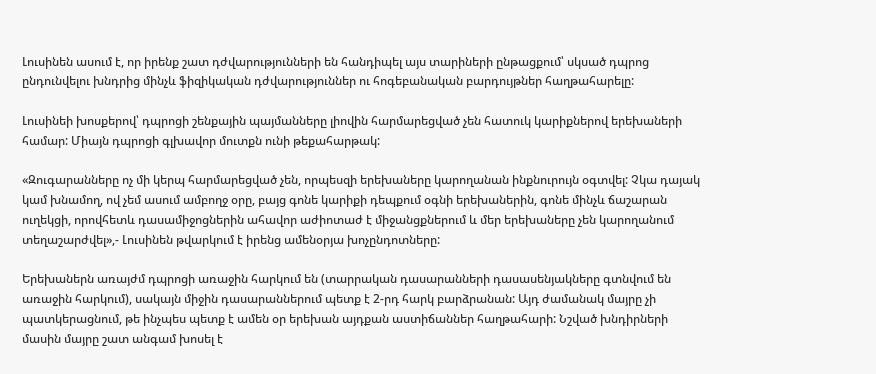Լուսինեն ասում է, որ իրենք շատ դժվարությունների են հանդիպել այս տարիների ընթացքում՝ սկսած դպրոց ընդունվելու խնդրից մինչև ֆիզիկական դժվարություններ ու հոգեբանական բարդույթներ հաղթահարելը:

Լուսինեի խոսքերով՝ դպրոցի շենքային պայմանները լիովին հարմարեցված չեն հատուկ կարիքներով երեխաների համար: Միայն դպրոցի գլխավոր մուտքն ունի թեքահարթակ:

«Զուգարանները ոչ մի կերպ հարմարեցված չեն, որպեսզի երեխաները կարողանան ինքնուրույն օգտվել: Չկա դայակ կամ խնամող, ով չեմ ասում ամբողջ օրը, բայց գոնե կարիքի դեպքում օգնի երեխաներին, գոնե մինչև ճաշարան ուղեկցի, որովհետև դասամիջոցներին ահավոր աժիոտաժ է միջանցքներում և մեր երեխաները չեն կարողանում տեղաշարժվել»,- Լուսինեն թվարկում է իրենց ամենօրյա խոչընդոտները:

Երեխաներն առայժմ դպրոցի առաջին հարկում են (տարրական դասարանների դասասենյակները գտնվում են առաջին հարկում), սակայն միջին դասարաններում պետք է 2-րդ հարկ բարձրանան: Այդ ժամանակ մայրը չի պատկերացնում, թե ինչպես պետք է ամեն օր երեխան այդքան աստիճաններ հաղթահարի: Նշված խնդիրների մասին մայրը շատ անգամ խոսել է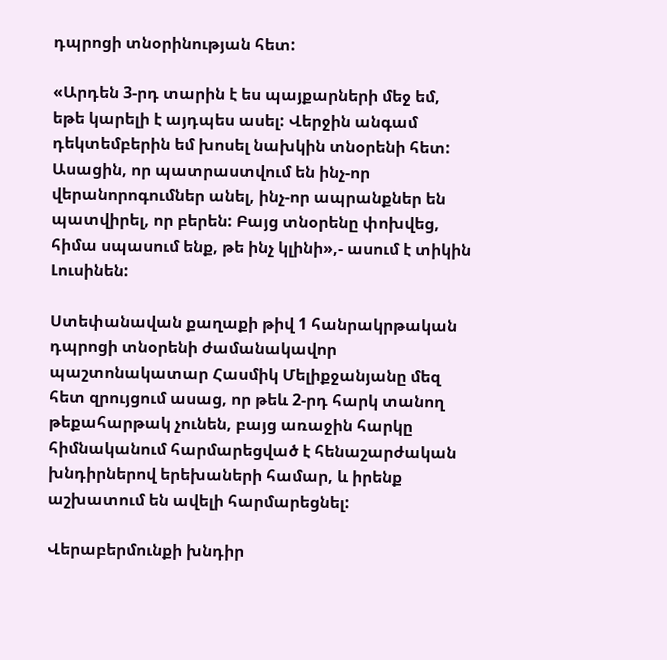դպրոցի տնօրինության հետ:

«Արդեն 3-րդ տարին է ես պայքարների մեջ եմ, եթե կարելի է այդպես ասել: Վերջին անգամ դեկտեմբերին եմ խոսել նախկին տնօրենի հետ: Ասացին, որ պատրաստվում են ինչ-որ վերանորոգումներ անել, ինչ-որ ապրանքներ են պատվիրել, որ բերեն: Բայց տնօրենը փոխվեց, հիմա սպասում ենք, թե ինչ կլինի»,- ասում է տիկին Լուսինեն:

Ստեփանավան քաղաքի թիվ 1 հանրակրթական դպրոցի տնօրենի ժամանակավոր պաշտոնակատար Հասմիկ Մելիքջանյանը մեզ հետ զրույցում ասաց, որ թեև 2-րդ հարկ տանող թեքահարթակ չունեն, բայց առաջին հարկը հիմնականում հարմարեցված է հենաշարժական խնդիրներով երեխաների համար, և իրենք աշխատում են ավելի հարմարեցնել:

Վերաբերմունքի խնդիր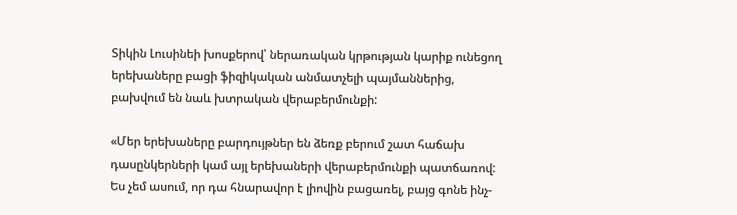Տիկին Լուսինեի խոսքերով՝ ներառական կրթության կարիք ունեցող երեխաները բացի ֆիզիկական անմատչելի պայմաններից, բախվում են նաև խտրական վերաբերմունքի:

«Մեր երեխաները բարդույթներ են ձեռք բերում շատ հաճախ դասընկերների կամ այլ երեխաների վերաբերմունքի պատճառով: Ես չեմ ասում, որ դա հնարավոր է լիովին բացառել, բայց գոնե ինչ-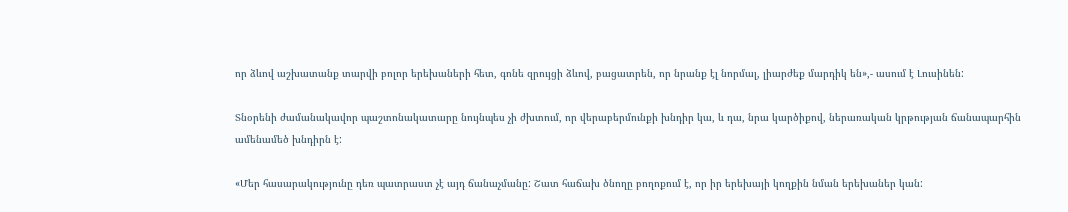որ ձևով աշխատանք տարվի բոլոր երեխաների հետ, գոնե զրույցի ձևով, բացատրեն, որ նրանք էլ նորմալ, լիարժեք մարդիկ են»,- ասում է Լուսինեն:

Տնօրենի ժամանակավոր պաշտոնակատարը նույնպես չի ժխտում, որ վերաբերմունքի խնդիր կա, և դա, նրա կարծիքով, ներառական կրթության ճանապարհին ամենամեծ խնդիրն է:

«Մեր հասարակությունը դեռ պատրաստ չէ այդ ճանաչմանը: Շատ հաճախ ծնողը բողոքում է, որ իր երեխայի կողքին նման երեխաներ կան: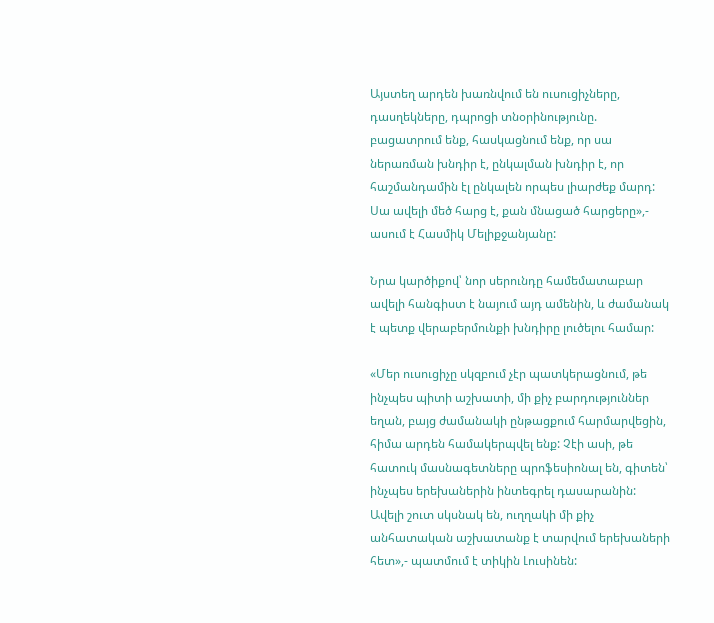Այստեղ արդեն խառնվում են ուսուցիչները, դասղեկները, դպրոցի տնօրինությունը. բացատրում ենք, հասկացնում ենք, որ սա ներառման խնդիր է, ընկալման խնդիր է, որ հաշմանդամին էլ ընկալեն որպես լիարժեք մարդ: Սա ավելի մեծ հարց է, քան մնացած հարցերը»,- ասում է Հասմիկ Մելիքջանյանը:

Նրա կարծիքով՝ նոր սերունդը համեմատաբար ավելի հանգիստ է նայում այդ ամենին, և ժամանակ է պետք վերաբերմունքի խնդիրը լուծելու համար:

«Մեր ուսուցիչը սկզբում չէր պատկերացնում, թե ինչպես պիտի աշխատի, մի քիչ բարդություններ եղան, բայց ժամանակի ընթացքում հարմարվեցին, հիմա արդեն համակերպվել ենք: Չէի ասի, թե հատուկ մասնագետները պրոֆեսիոնալ են, գիտեն՝ ինչպես երեխաներին ինտեգրել դասարանին: Ավելի շուտ սկսնակ են, ուղղակի մի քիչ անհատական աշխատանք է տարվում երեխաների հետ»,- պատմում է տիկին Լուսինեն: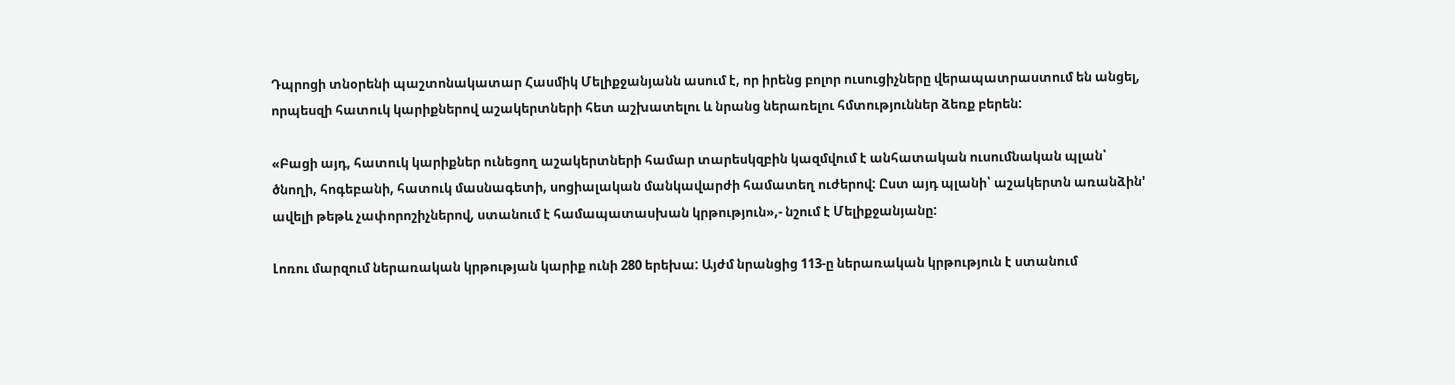Դպրոցի տնօրենի պաշտոնակատար Հասմիկ Մելիքջանյանն ասում է, որ իրենց բոլոր ուսուցիչները վերապատրաստում են անցել, որպեսզի հատուկ կարիքներով աշակերտների հետ աշխատելու և նրանց ներառելու հմտություններ ձեռք բերեն:

«Բացի այդ, հատուկ կարիքներ ունեցող աշակերտների համար տարեսկզբին կազմվում է անհատական ուսումնական պլան՝  ծնողի, հոգեբանի, հատուկ մասնագետի, սոցիալական մանկավարժի համատեղ ուժերով: Ըստ այդ պլանի՝ աշակերտն առանձին' ավելի թեթև չափորոշիչներով, ստանում է համապատասխան կրթություն»,- նշում է Մելիքջանյանը:

Լոռու մարզում ներառական կրթության կարիք ունի 280 երեխա: Այժմ նրանցից 113-ը ներառական կրթություն է ստանում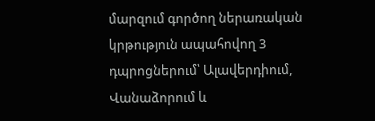մարզում գործող ներառական կրթություն ապահովող 3 դպրոցներում՝ Ալավերդիում, Վանաձորում և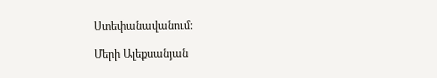Ստեփանավանում:

Մերի Ալեքսանյան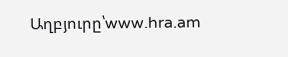Աղբյուրը՝www.hra.am